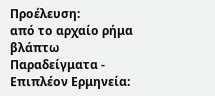Προέλευση:
από το αρχαίο ρήμα βλάπτω
Παραδείγματα - Επιπλέον Ερμηνεία: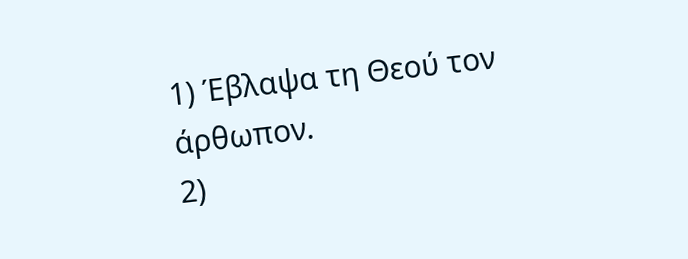1) Έβλαψα τη Θεού τον άρθωπον.
2)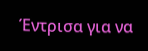Έντρισα για να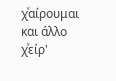χͮαίρουμαι και άλλο χͮείρ'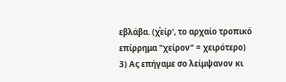εβλάβα. (χͮείρ', το αρχαίο τροπικό επίρρημα "χείρον" = χειρότερο)
3) Ας επήγαμε σο λείμψανον κι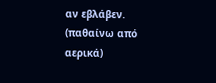αν εβλάβεν. (παθαίνω από αερικά)